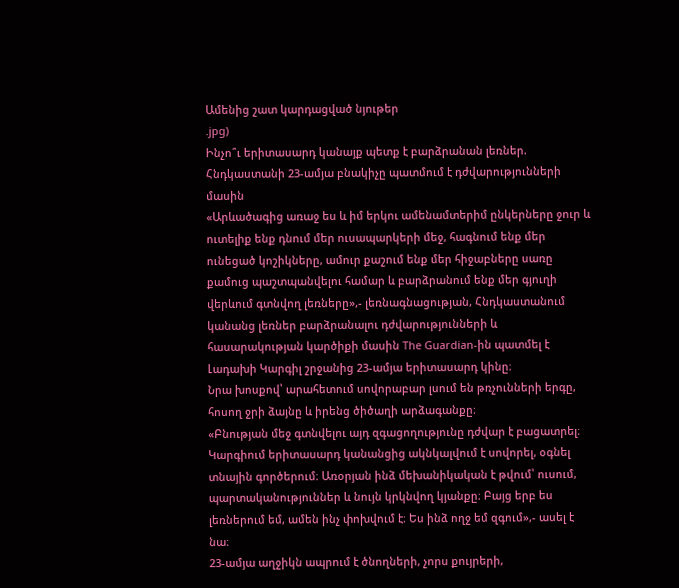Ամենից շատ կարդացված նյութեր
.jpg)
Ինչո՞ւ երիտասարդ կանայք պետք է բարձրանան լեռներ. Հնդկաստանի 23-ամյա բնակիչը պատմում է դժվարությունների մասին
«Արևածագից առաջ ես և իմ երկու ամենամտերիմ ընկերները ջուր և ուտելիք ենք դնում մեր ուսապարկերի մեջ, հագնում ենք մեր ունեցած կոշիկները, ամուր քաշում ենք մեր հիջաբները սառը քամուց պաշտպանվելու համար և բարձրանում ենք մեր գյուղի վերևում գտնվող լեռները»,- լեռնագնացության, Հնդկաստանում կանանց լեռներ բարձրանալու դժվարությունների և հասարակության կարծիքի մասին The Guardian-ին պատմել է Լադախի Կարգիլ շրջանից 23-ամյա երիտասարդ կինը։
Նրա խոսքով՝ արահետում սովորաբար լսում են թռչունների երգը, հոսող ջրի ձայնը և իրենց ծիծաղի արձագանքը։
«Բնության մեջ գտնվելու այդ զգացողությունը դժվար է բացատրել։ Կարգիում երիտասարդ կանանցից ակնկալվում է սովորել, օգնել տնային գործերում։ Առօրյան ինձ մեխանիկական է թվում՝ ուսում, պարտականություններ և նույն կրկնվող կյանքը։ Բայց երբ ես լեռներում եմ, ամեն ինչ փոխվում է։ Ես ինձ ողջ եմ զգում»,- ասել է նա։
23-ամյա աղջիկն ապրում է ծնողների, չորս քույրերի,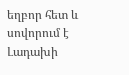եղբոր հետ և սովորում է Լադախի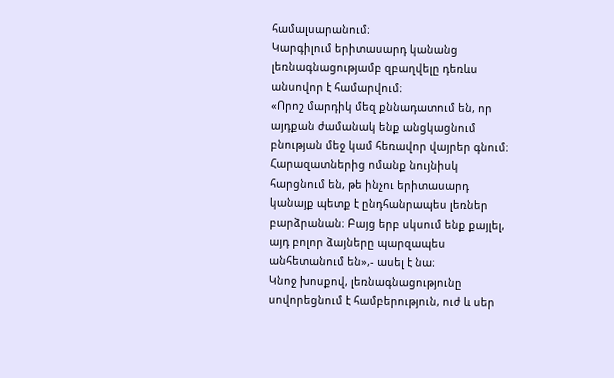համալսարանում։
Կարգիլում երիտասարդ կանանց լեռնագնացությամբ զբաղվելը դեռևս անսովոր է համարվում։
«Որոշ մարդիկ մեզ քննադատում են, որ այդքան ժամանակ ենք անցկացնում բնության մեջ կամ հեռավոր վայրեր գնում։ Հարազատներից ոմանք նույնիսկ հարցնում են, թե ինչու երիտասարդ կանայք պետք է ընդհանրապես լեռներ բարձրանան։ Բայց երբ սկսում ենք քայլել, այդ բոլոր ձայները պարզապես անհետանում են»,- ասել է նա։
Կնոջ խոսքով, լեռնագնացությունը սովորեցնում է համբերություն, ուժ և սեր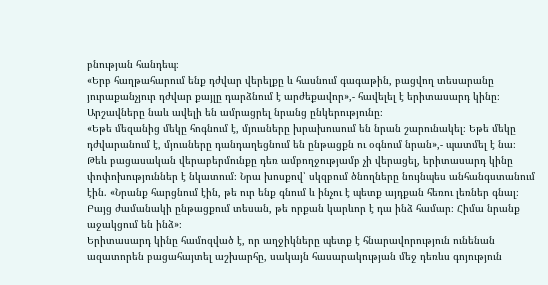բնության հանդեպ։
«Երբ հաղթահարում ենք դժվար վերելքը և հասնում գագաթին, բացվող տեսարանը յուրաքանչյուր դժվար քայլը դարձնում է արժեքավոր»,- հավելել է երիտասարդ կինը։
Արշավները նաև ավելի են ամրացրել նրանց ընկերությունը։
«Եթե մեզանից մեկը հոգնում է, մյուսները խրախուսում են նրան շարունակել։ Եթե մեկը դժվարանում է, մյուսները դանդաղեցնում են ընթացքն ու օգնում նրան»,- պատմել է նա։
Թեև բացասական վերաբերմունքը դեռ ամբողջությամբ չի վերացել, երիտասարդ կինը փոփոխություններ է նկատում։ Նրա խոսքով՝ սկզբում ծնողները նույնպես անհանգստանում էին. «Նրանք հարցնում էին, թե ուր ենք գնում և ինչու է պետք այդքան հեռու լեռներ գնալ։ Բայց ժամանակի ընթացքում տեսան, թե որքան կարևոր է դա ինձ համար։ Հիմա նրանք աջակցում են ինձ»։
Երիտասարդ կինը համոզված է, որ աղջիկները պետք է հնարավորություն ունենան ազատորեն բացահայտել աշխարհը, սակայն հասարակության մեջ դեռևս գոյություն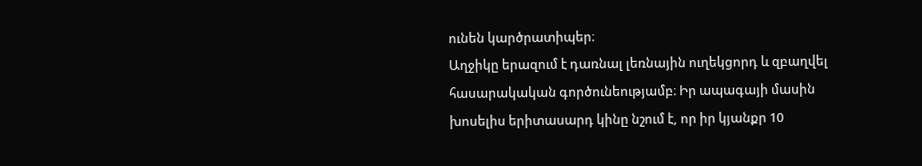ունեն կարծրատիպեր։
Աղջիկը երազում է դառնալ լեռնային ուղեկցորդ և զբաղվել հասարակական գործունեությամբ։ Իր ապագայի մասին խոսելիս երիտասարդ կինը նշում է, որ իր կյանքր 10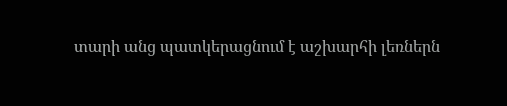տարի անց պատկերացնում է աշխարհի լեռներն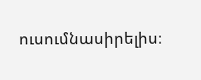ուսումնասիրելիս։